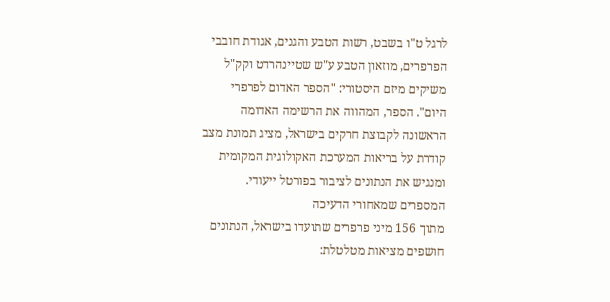לרגל ט"ו בשבט, רשות הטבע והגנים, אגודת חובבי הפרפרים, מוזאון הטבע ע"ש שטיינהרדט וקק"ל משיקים מיזם היסטורי: "הספר האדום לפרפרי היום". הספר, המהווה את הרשימה האדומה הראשונה לקבוצת חרקים בישראל, מציג תמונת מצב קודרת על בריאות המערכת האקולוגית המקומית ומנגיש את הנתונים לציבור בפורטל ייעודי.
המספרים שמאחורי הדעיכה
מתוך 156 מיני פרפרים שתועדו בישראל, הנתונים חושפים מציאות מטלטלת: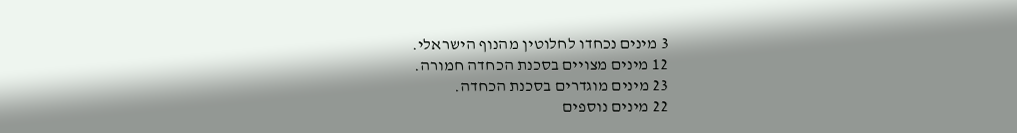3 מינים נכחדו לחלוטין מהנוף הישראלי.
12 מינים מצויים בסכנת הכחדה חמורה.
23 מינים מוגדרים בסכנת הכחדה.
22 מינים נוספים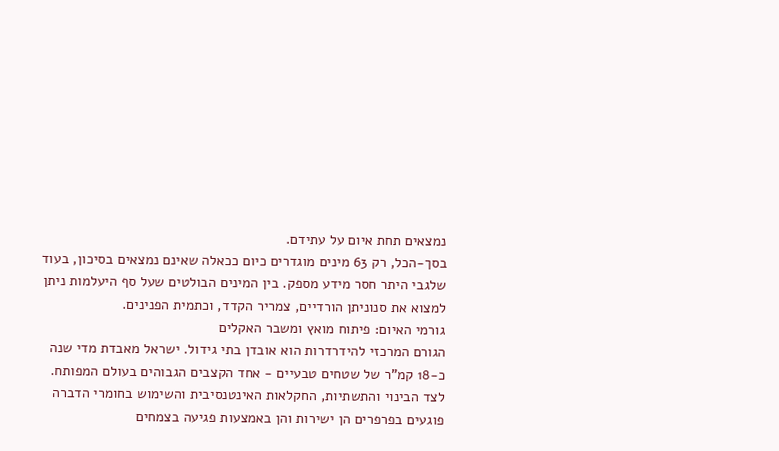נמצאים תחת איום על עתידם.
בסך-הכל, רק 63 מינים מוגדרים כיום ככאלה שאינם נמצאים בסיכון, בעוד שלגבי היתר חסר מידע מספק. בין המינים הבולטים שעל סף היעלמות ניתן למצוא את סנוניתן הורדיים, צמריר הקדד, וכתמית הפנינים.
גורמי האיום: פיתוח מואץ ומשבר האקלים
הגורם המרכזי להידרדרות הוא אובדן בתי גידול. ישראל מאבדת מדי שנה כ-18 קמ"ר של שטחים טבעיים - אחד הקצבים הגבוהים בעולם המפותח. לצד הבינוי והתשתיות, החקלאות האינטנסיבית והשימוש בחומרי הדברה פוגעים בפרפרים הן ישירות והן באמצעות פגיעה בצמחים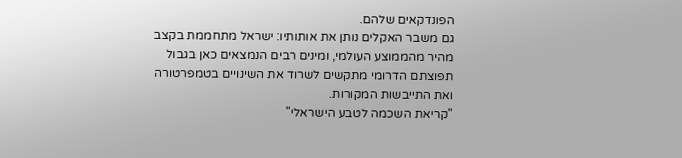הפונדקאים שלהם.
גם משבר האקלים נותן את אותותיו: ישראל מתחממת בקצב מהיר מהממוצע העולמי, ומינים רבים הנמצאים כאן בגבול תפוצתם הדרומי מתקשים לשרוד את השינויים בטמפרטורה ואת התייבשות המקורות.
"קריאת השכמה לטבע הישראלי"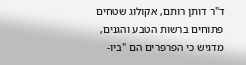ד"ר דותן רותם, אקולוג שטחים פתוחים ברשות הטבע והגנים, מדגיש כי הפרפרים הם "ביו-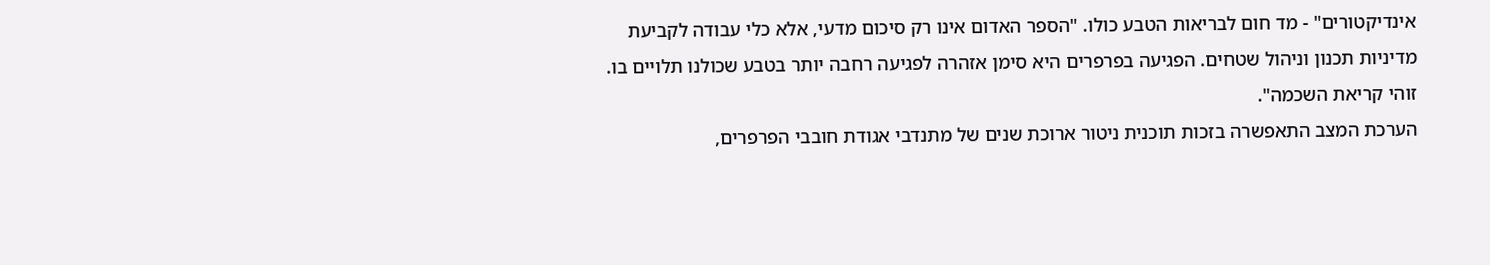אינדיקטורים" - מד חום לבריאות הטבע כולו. "הספר האדום אינו רק סיכום מדעי, אלא כלי עבודה לקביעת מדיניות תכנון וניהול שטחים. הפגיעה בפרפרים היא סימן אזהרה לפגיעה רחבה יותר בטבע שכולנו תלויים בו. זוהי קריאת השכמה".
הערכת המצב התאפשרה בזכות תוכנית ניטור ארוכת שנים של מתנדבי אגודת חובבי הפרפרים,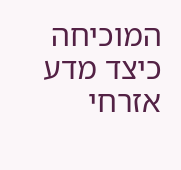המוכיחה כיצד מדע אזרחי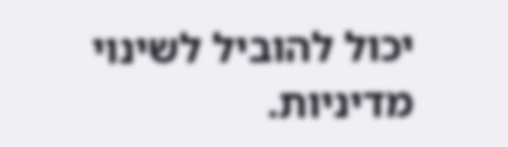יכול להוביל לשינוי מדיניות.